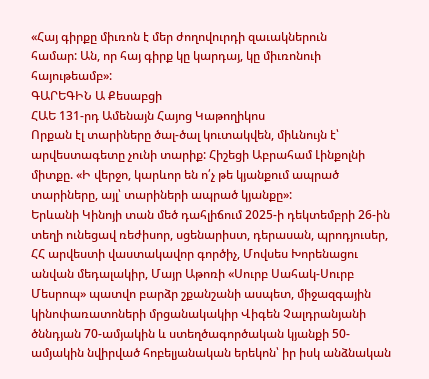«Հայ գիրքը միւռոն է մեր ժողովուրդի զաւակներուն
համար: Ան, որ հայ գիրք կը կարդայ, կը միւռոնուի հայութեամբ»:
ԳԱՐԵԳԻՆ Ա Քեսաբցի
ՀԱԵ 131-րդ Ամենայն Հայոց Կաթողիկոս
Որքան էլ տարիները ծալ-ծալ կուտակվեն, միևնույն է՝ արվեստագետը չունի տարիք: Հիշեցի Աբրահամ Լինքոլնի միտքը. «Ի վերջո, կարևոր են ո՛չ թե կյանքում ապրած տարիները, այլ՝ տարիների ապրած կյանքը»:
Երևանի Կինոյի տան մեծ դահլիճում 2025-ի դեկտեմբրի 26-ին տեղի ունեցավ ռեժիսոր, սցենարիստ, դերասան, պրոդյուսեր, ՀՀ արվեստի վաստակավոր գործիչ, Մովսես Խորենացու անվան մեդալակիր, Մայր Աթոռի «Սուրբ Սահակ-Սուրբ Մեսրոպ» պատվո բարձր շքանշանի ասպետ, միջազգային կինոփառատոների մրցանակակիր Վիգեն Չալդրանյանի ծննդյան 70-ամյակին և ստեղծագործական կյանքի 50-ամյակին նվիրված հոբելյանական երեկոն՝ իր իսկ անձնական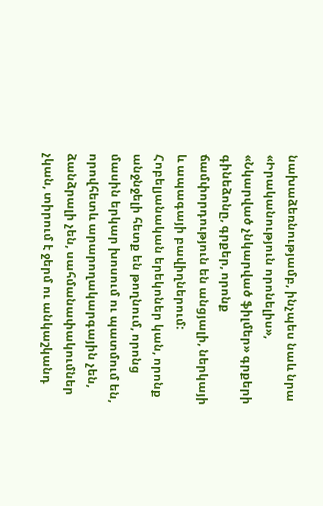նախաձեռնությամբ, ինչպես նաև նրա «Իրականություն որոնելիս», «Նկարված չնկարված ֆիլմեր» գրքերի գինեձոնը, գրքեր, որոնք ճամփորդություն են անցյալի, ներկայի և ապագայի բավիղներում:
Հոբելյանական երեկոներ կան, որոնք անջնջելի հետք են թողնում, որոնց մասին երկար խոսում ու պատմում են, որովհետև արարողակարգային չեն, ձանձրալի չեն, սահմանափակումներ չկան, տիրում է ջերմ ու անկաշկանդ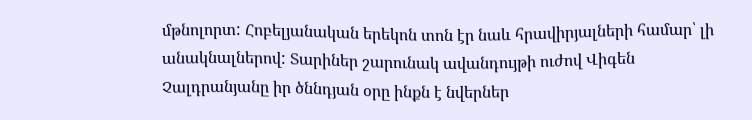մթնոլորտ: Հոբելյանական երեկոն տոն էր նաև հրավիրյալների համար՝ լի անակնալներով: Տարիներ շարունակ ավանդույթի ուժով Վիգեն Չալդրանյանը իր ծննդյան օրը ինքն է նվերներ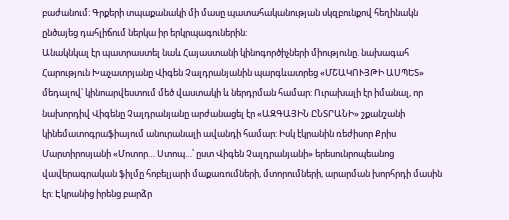բաժանում: Գրքերի տպաքանակի մի մասը պատահականության սկզբունքով հեղինակն ընծայեց դահլիճում ներկա իր երկրպագուներին:
Անակնկալ էր պատրաստել նաև Հայաստանի կինոգործիչների միությունը. նախագահ Հարություն Խաչատրյանը Վիգեն Չալդրանյանին պարգևատրեց «ՄՇԱԿՈՒՅԹԻ ԱՍՊԵՏ» մեդալով՝ կինոարվեստում մեծ վաստակի և ներդրման համար: Ուրախալի էր իմանալ, որ նախորդիվ Վիգենը Չալդրանյանը արժանացել էր «ԱԶԳԱՅԻՆ ԸՆՏՐԱՆԻ» շքանշանի կինեմատոգրաֆիայում անուրանալի ավանդի համար: Իսկ էկրանին ռեժիսոր Քրիս Մարտիրոսյանի «Մոտոր… Ստոպ…՝ ըստ Վիգեն Չալդրանյանի» երեսունրոպեանոց վավերագրական ֆիլմը հոբելյարի մաքառումների, մտորումների, արարման խորհրդի մասին էր: Էկրանից իրենց բարձր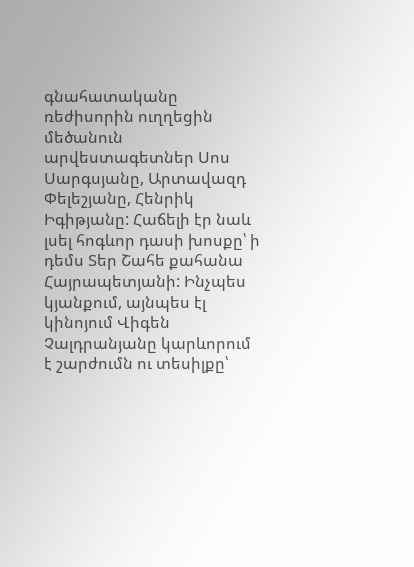գնահատականը ռեժիսորին ուղղեցին մեծանուն արվեստագետներ Սոս Սարգսյանը, Արտավազդ Փելեշյանը, Հենրիկ Իգիթյանը: Հաճելի էր նաև լսել հոգևոր դասի խոսքը՝ ի դեմս Տեր Շահե քահանա Հայրապետյանի: Ինչպես կյանքում, այնպես էլ կինոյում Վիգեն Չալդրանյանը կարևորում է շարժումն ու տեսիլքը՝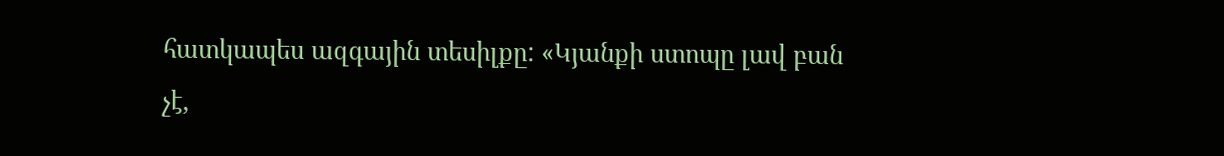հատկապես ազգային տեսիլքը: «Կյանքի ստոպը լավ բան չէ,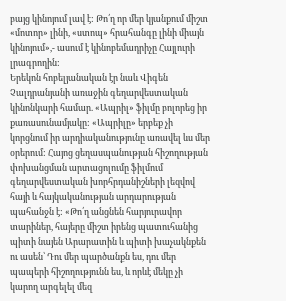բայց կինոյում լավ է: Թո՛ղ որ մեր կյանքում միշտ «մոտոր» լինի, «ստոպ» հրահանգը լինի միայն կինոյում»,- ասում է կինոբեմադրիչը Հայլուրի լրագրողին:
Երեկոն հոբելյանական էր նաև Վիգեն Չալդրանյանի առաջին գեղարվեստական կինոնկարի համար. «Ապրիլ» ֆիլմը բոլորեց իր քառասունամյակը: «Ապրիլը» երբեք չի կորցնում իր արդիականությունը առավել ևս մեր օրերում: Հայոց ցեղասպանության հիշողության փոխանցման արտացոլումը ֆիլմում գեղարվեստական խորհրդանիշների լեզվով հայի և հայկականության արդարության պահանջն է: «Թո՛ղ անցնեն հարյուրավոր տարիներ, հայերը միշտ իրենց պատուհանից պիտի նայեն Արարատին և պիտի խաչակնքեն ու ասեն՝ Դու մեր պարծանքն ես, դու մեր պապերի հիշողությունն ես, և որևէ մեկը չի կարող արգելել մեզ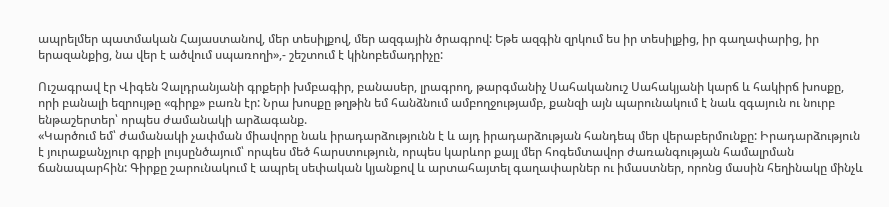ապրելմեր պատմական Հայաստանով, մեր տեսիլքով, մեր ազգային ծրագրով: Եթե ազգին զրկում ես իր տեսիլքից, իր գաղափարից, իր երազանքից, նա վեր է ածվում սպառողի»,- շեշտում է կինոբեմադրիչը:

Ուշագրավ էր Վիգեն Չալդրանյանի գրքերի խմբագիր, բանասեր, լրագրող, թարգմանիչ Սահականուշ Սահակյանի կարճ և հակիրճ խոսքը, որի բանալի եզրույթը «գիրք» բառն էր: Նրա խոսքը թղթին եմ հանձնում ամբողջությամբ, քանզի այն պարունակում է նաև զգայուն ու նուրբ ենթաշերտեր՝ որպես ժամանակի արձագանք.
«Կարծում եմ՝ ժամանակի չափման միավորը նաև իրադարձությունն է և այդ իրադարձության հանդեպ մեր վերաբերմունքը: Իրադարձություն է յուրաքանչյուր գրքի լույսընծայում՝ որպես մեծ հարստություն, որպես կարևոր քայլ մեր հոգեմտավոր ժառանգության համալրման ճանապարհին: Գիրքը շարունակում է ապրել սեփական կյանքով և արտահայտել գաղափարներ ու իմաստներ, որոնց մասին հեղինակը մինչև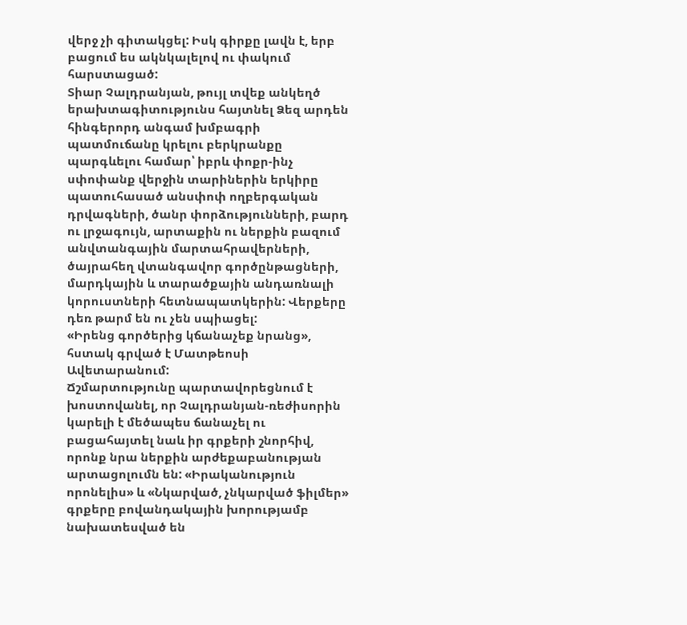վերջ չի գիտակցել: Իսկ գիրքը լավն է, երբ բացում ես ակնկալելով ու փակում հարստացած:
Տիար Չալդրանյան, թույլ տվեք անկեղծ երախտագիտությունս հայտնել Ձեզ արդեն հինգերորդ անգամ խմբագրի պատմուճանը կրելու բերկրանքը պարգևելու համար՝ իբրև փոքր-ինչ սփոփանք վերջին տարիներին երկիրը պատուհասած անսփոփ ողբերգական դրվագների, ծանր փորձությունների, բարդ ու լրջագույն, արտաքին ու ներքին բազում անվտանգային մարտահրավերների, ծայրահեղ վտանգավոր գործընթացների, մարդկային և տարածքային անդառնալի կորուստների հետնապատկերին: Վերքերը դեռ թարմ են ու չեն սպիացել:
«Իրենց գործերից կճանաչեք նրանց», հստակ գրված է Մատթեոսի Ավետարանում:
Ճշմարտությունը պարտավորեցնում է խոստովանել, որ Չալդրանյան-ռեժիսորին կարելի է մեծապես ճանաչել ու բացահայտել նաև իր գրքերի շնորհիվ, որոնք նրա ներքին արժեքաբանության արտացոլումն են: «Իրականություն որոնելիս» և «Նկարված, չնկարված ֆիլմեր» գրքերը բովանդակային խորությամբ նախատեսված են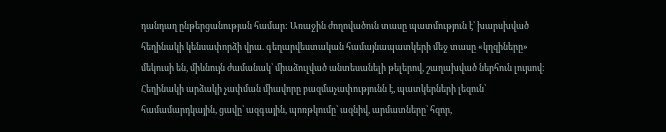դանդաղ ընթերցանության համար: Առաջին ժողովածուն տասը պատմություն է՝ խարսխված հեղինակի կենսափորձի վրա. գեղարվեստական համայնապատկերի մեջ տասը «կղզիները» մեկուսի են, միևնույն ժամանակ՝ միաձուլված անտեսանելի թելերով, շաղախված ներհուն լույսով: Հեղինակի արձակի չափման միավորը բազմաչափությունն է, պատկերների լեզուն՝ համամարդկային, ցավը՝ ազգային, պոռթկումը՝ ազնիվ, արմատները՝ հզոր,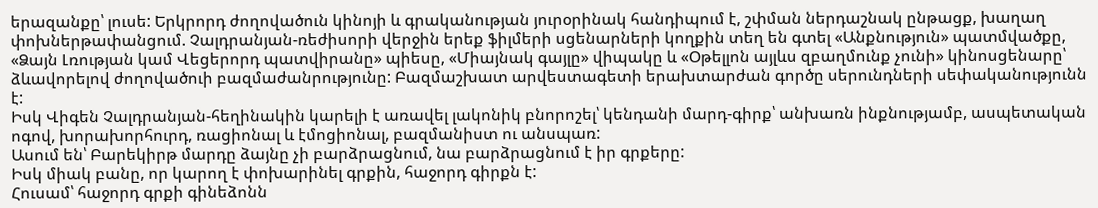երազանքը՝ լուսե: Երկրորդ ժողովածուն կինոյի և գրականության յուրօրինակ հանդիպում է, շփման ներդաշնակ ընթացք, խաղաղ փոխներթափանցում. Չալդրանյան-ռեժիսորի վերջին երեք ֆիլմերի սցենարների կողքին տեղ են գտել «Անքնություն» պատմվածքը, «Ձայն Լռության կամ Վեցերորդ պատվիրանը» պիեսը, «Միայնակ գայլը» վիպակը և «Օթելլոն այլևս զբաղմունք չունի» կինոսցենարը՝ ձևավորելով ժողովածուի բազմաժանրությունը: Բազմաշխատ արվեստագետի երախտարժան գործը սերունդների սեփականությունն է:
Իսկ Վիգեն Չալդրանյան-հեղինակին կարելի է առավել լակոնիկ բնորոշել՝ կենդանի մարդ-գիրք՝ անխառն ինքնությամբ, ասպետական ոգով, խորախորհուրդ, ռացիոնալ և էմոցիոնալ, բազմանիստ ու անսպառ:
Ասում են՝ Բարեկիրթ մարդը ձայնը չի բարձրացնում, նա բարձրացնում է իր գրքերը:
Իսկ միակ բանը, որ կարող է փոխարինել գրքին, հաջորդ գիրքն է:
Հուսամ՝ հաջորդ գրքի գինեձոնն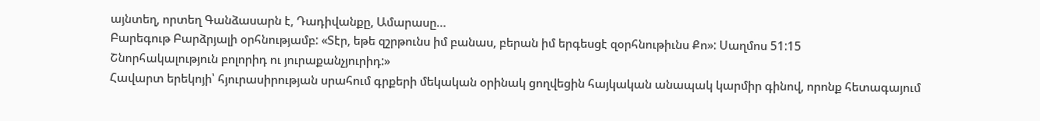այնտեղ, որտեղ Գանձասարն է, Դադիվանքը, Ամարասը…
Բարեգութ Բարձրյալի օրհնությամբ: «Տէր, եթե զշրթունս իմ բանաս, բերան իմ երգեսցէ զօրհնութիւնս Քո»: Սաղմոս 51:15
Շնորհակալություն բոլորիդ ու յուրաքանչյուրիդ:»
Հավարտ երեկոյի՝ հյուրասիրության սրահում գրքերի մեկական օրինակ ցողվեցին հայկական անապակ կարմիր գինով, որոնք հետագայում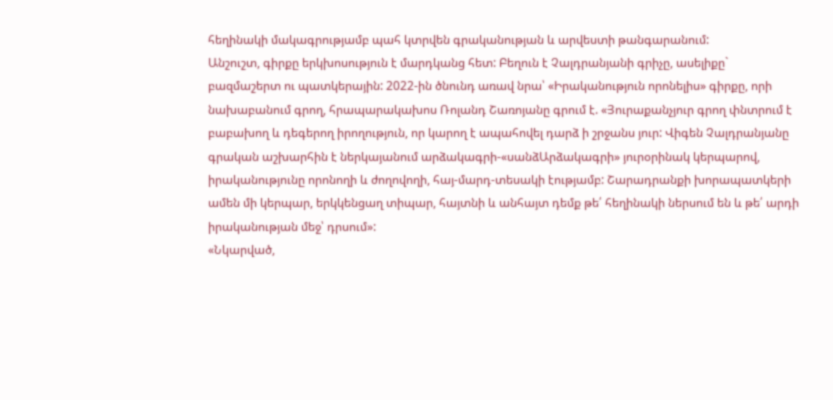հեղինակի մակագրությամբ պահ կտրվեն գրականության և արվեստի թանգարանում:
Անշուշտ, գիրքը երկխոսություն է մարդկանց հետ: Բեղուն է Չալդրանյանի գրիչը, ասելիքը` բազմաշերտ ու պատկերային: 2022-ին ծնունդ առավ նրա՝ «Իրականություն որոնելիս» գիրքը, որի նախաբանում գրող, հրապարակախոս Ռոլանդ Շառոյանը գրում է. «Յուրաքանչյուր գրող փնտրում է բաբախող և դեգերող իրողություն, որ կարող է ապահովել դարձ ի շրջանս յուր: Վիգեն Չալդրանյանը գրական աշխարհին է ներկայանում արձակագրի-«սանձԱրձակագրի» յուրօրինակ կերպարով, իրականությունը որոնողի և ժողովողի, հայ-մարդ-տեսակի էությամբ: Շարադրանքի խորապատկերի ամեն մի կերպար, երկկենցաղ տիպար, հայտնի և անհայտ դեմք թե՛ հեղինակի ներսում են և թե՛ արդի իրականության մեջ՝ դրսում»:
«Նկարված,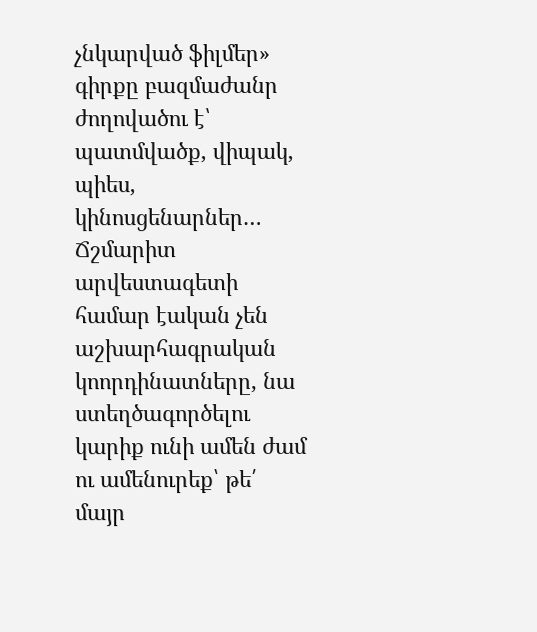չնկարված ֆիլմեր» գիրքը բազմաժանր ժողովածու է՝ պատմվածք, վիպակ, պիես, կինոսցենարներ… Ճշմարիտ արվեստագետի համար էական չեն աշխարհագրական կոորդինատները, նա ստեղծագործելու կարիք ունի ամեն ժամ ու ամենուրեք՝ թե՛ մայր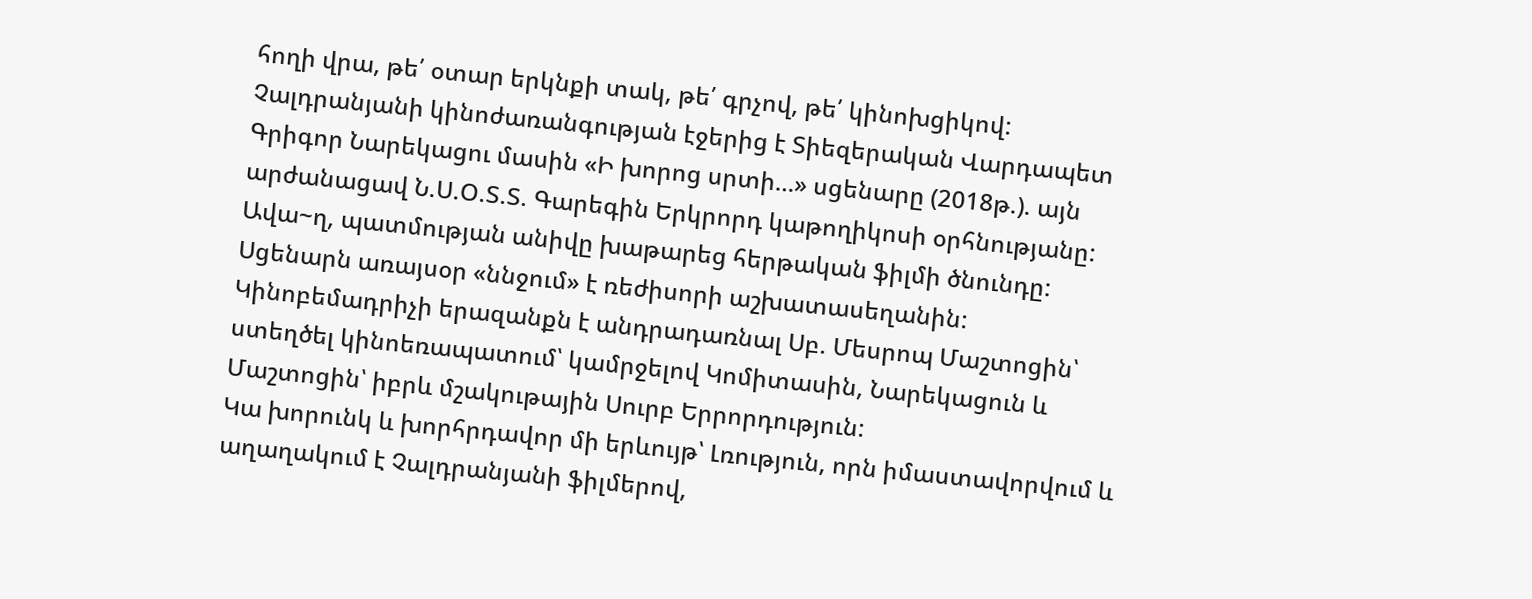հողի վրա, թե՛ օտար երկնքի տակ, թե՛ գրչով, թե՛ կինոխցիկով: Չալդրանյանի կինոժառանգության էջերից է Տիեզերական Վարդապետ Գրիգոր Նարեկացու մասին «Ի խորոց սրտի…» սցենարը (2018թ.). այն արժանացավ Ն.Ս.Օ.Տ.Տ. Գարեգին Երկրորդ կաթողիկոսի օրհնությանը: Ավա~ղ, պատմության անիվը խաթարեց հերթական ֆիլմի ծնունդը: Սցենարն առայսօր «ննջում» է ռեժիսորի աշխատասեղանին: Կինոբեմադրիչի երազանքն է անդրադառնալ Սբ. Մեսրոպ Մաշտոցին՝ ստեղծել կինոեռապատում՝ կամրջելով Կոմիտասին, Նարեկացուն և Մաշտոցին՝ իբրև մշակութային Սուրբ Երրորդություն:
Կա խորունկ և խորհրդավոր մի երևույթ՝ Լռություն, որն իմաստավորվում և աղաղակում է Չալդրանյանի ֆիլմերով,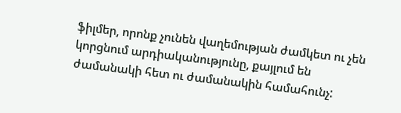ֆիլմեր, որոնք չունեն վաղեմության ժամկետ ու չեն կորցնում արդիականությունը, քայլում են ժամանակի հետ ու ժամանակին համահունչ: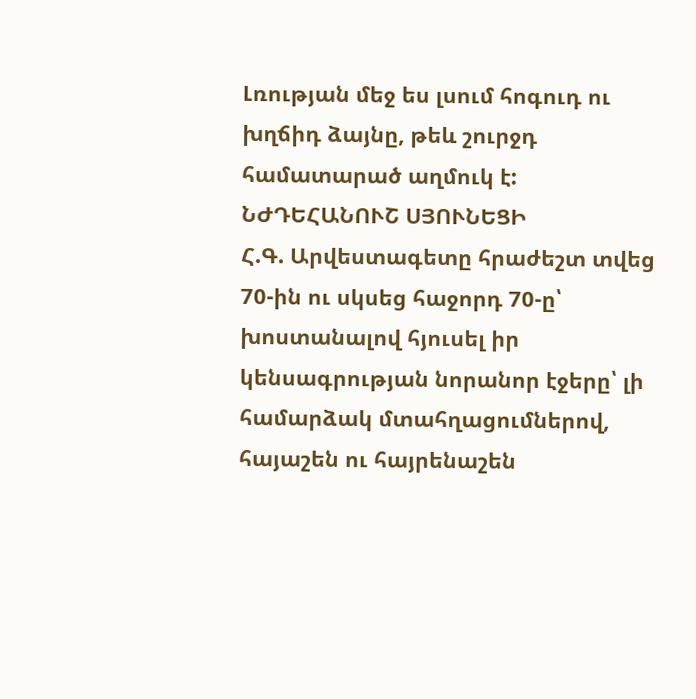Լռության մեջ ես լսում հոգուդ ու խղճիդ ձայնը, թեև շուրջդ համատարած աղմուկ է:
ՆԺԴԵՀԱՆՈՒՇ ՍՅՈՒՆԵՑԻ
Հ.Գ. Արվեստագետը հրաժեշտ տվեց 70-ին ու սկսեց հաջորդ 70-ը՝ խոստանալով հյուսել իր կենսագրության նորանոր էջերը՝ լի համարձակ մտահղացումներով, հայաշեն ու հայրենաշեն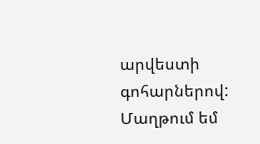արվեստի գոհարներով:
Մաղթում եմ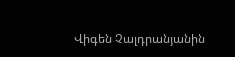Վիգեն Չալդրանյանին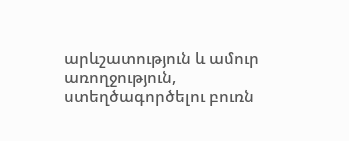արևշատություն և ամուր առողջություն, ստեղծագործելու բուռն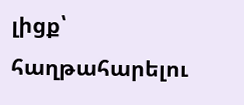լիցք՝ հաղթահարելու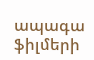ապագա ֆիլմերի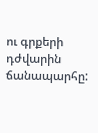ու գրքերի դժվարին ճանապարհը: